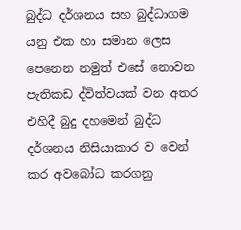බුද්ධ දර්ශනය සහ බුද්ධාගම යනු එක හා සමාන ලෙස පෙනෙන නමුත් එසේ නොවන පැතිකඩ ද්විත්වයක් වන අතර එහිදී බුදු දහමෙන් බුද්ධ දර්ශනය නිසියාකාර ව වෙන් කර අවබෝධ කරගනු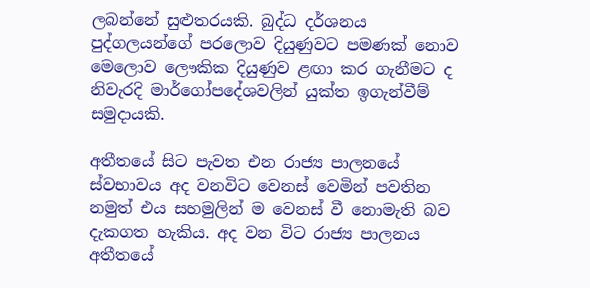ලබන්නේ සුළුතරයකි. බුද්ධ දර්ශනය පුද්ගලයන්ගේ පරලොව දියුණුවට පමණක් නොව මෙලොව ලෞකික දියුණුව ළඟා කර ගැනීමට ද නිවැරදි මාර්ගෝපදේශවලින් යුක්ත ඉගැන්වීම් සමුදායකි.

අතීතයේ සිට පැවත එන රාජ්‍ය පාලනයේ ස්වභාවය අද වනවිට වෙනස් වෙමින් පවතින නමුත් එය සහමුලින් ම වෙනස් වී නොමැති බව දැකගත හැකිය. අද වන විට රාජ්‍ය පාලනය අතීතයේ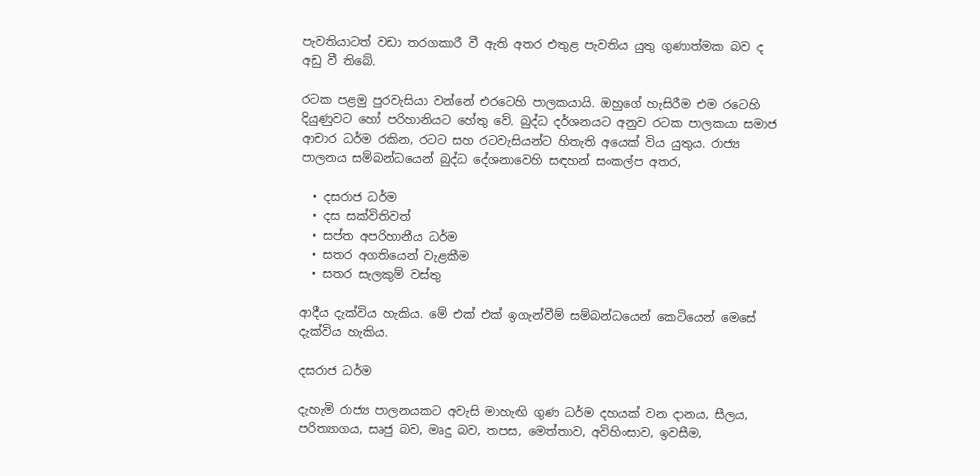පැවතියාටත් වඩා තරගකාරී වී ඇති අතර එතුළ පැවතිය යුතු ගුණාත්මක බව ද අඩු වී තිබේ.

රටක පළමු පුරවැසියා වන්නේ එරටෙහි පාලකයායි. ඔහුගේ හැසිරීම එම රටෙහි දියුණුවට හෝ පරිහානියට හේතු වේ. බුද්ධ දර්ශනයට අනුව රටක පාලකයා සමාජ ආචාර ධර්ම රකින‚ රටට සහ රටවැසියන්ට හිතැති අයෙක් විය යුතුය. රාජ්‍ය පාලනය සම්බන්ධයෙන් බුද්ධ දේශනාවෙහි සඳහන් සංකල්ප අතර‚

  • දසරාජ ධර්ම
  • දස සක්විතිවත්
  • සප්ත අපරිහානීය ධර්ම
  • සතර අගතියෙන් වැළකීම
  • සතර සැලකුම් වස්තු

ආදීය දැක්විය හැකිය. මේ එක් එක් ඉගැන්වීම් සම්බන්ධයෙන් කෙටියෙන් ‌මෙසේ දැක්විය හැකිය.

දසරාජ ධර්ම

දැහැමි රාජ්‍ය පාලනයකට අවැසි මාහැඟි ගුණ ධර්ම දහයක් වන දානය‚ සීලය‚ පරිත්‍යාගය‚ සෘජු බව‚ මෘදු බව‚ තපස‚ මෙත්තාව‚ අවිහිංසාව‚ ඉවසීම‚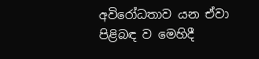අවිරෝධතාව යන ඒවා පිළිබඳ ව මෙහිදී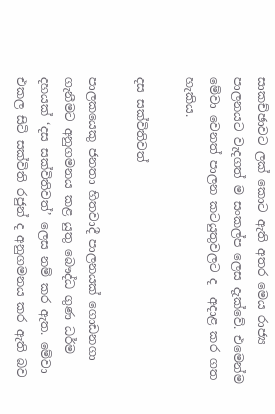සාකච්ඡාවට ලක් කොට ඇති අතර මෙය රාජ්‍ය පාලනයට වැදගත් ම සංකල්ප ලෙස දැක්වේ. එමෙන්ම මේවා වෙනත් පාලන කටයුතුවලට ද  අදාළ කර ගත හැකිය.

දස සක්විතිවත්

පාලකයෙකු ජනතා හිතවාදී පාලනයක් ගොඩනගා ගැනීමට අනුගමනය කළ යුතු බෞද්ධ ගුණ ධර්ම දහයක් ‘දස සක්විතිවත්’ ලෙස නම් කර ඇත. මේවා එකල සිටි සක්විති රජුන් ද අනුගමනය කර ඇති බව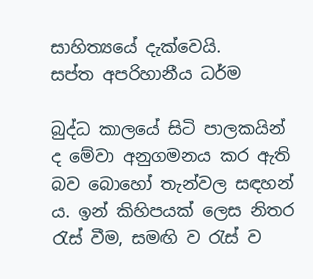සාහිත්‍යයේ දැක්වෙයි.                                                                                                                                                                                                                                                                                                                                                                                                                                                                                 සප්ත අපරිහානීය ධර්ම

බුද්ධ කාලයේ සිටි පාලකයින් ද මේවා අනුගමනය කර ඇති බව බොහෝ තැන්වල සඳහන් ය. ඉන් කිහිපයක් ලෙස නිතර රැස් වීම‚ සමඟි ව රැස් ව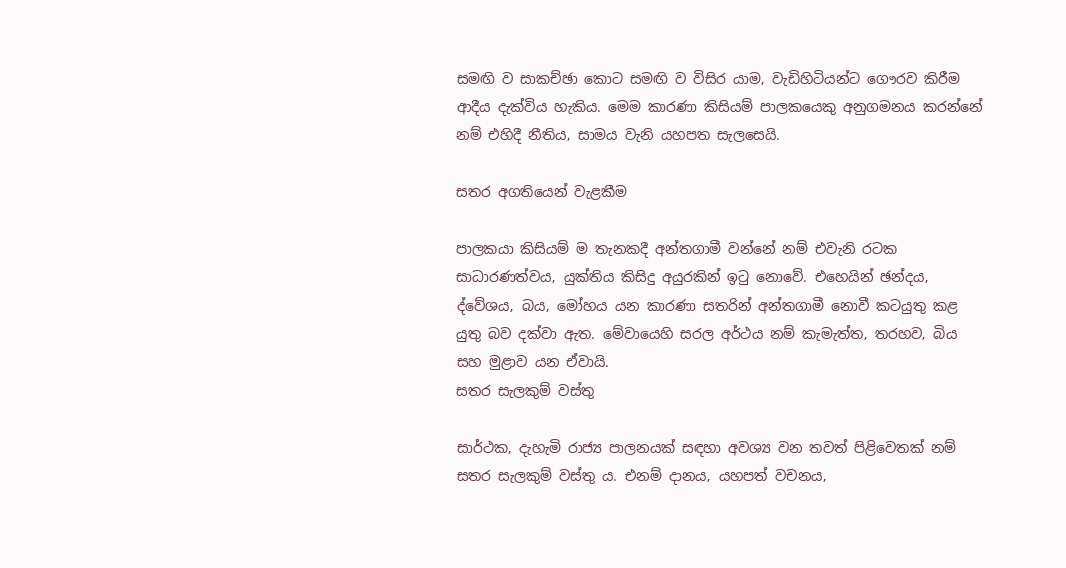සමඟි ව සාකච්ඡා කොට සමඟි ව විසිර යාම‚ වැඩිහිටියන්ට ගෞරව කිරීම ආදීය දැක්විය හැකිය. මෙම කාරණා කිසියම් පාලකයෙකු අනුගමනය කරන්නේ නම් එහිදී නීතිය‚ සාමය වැනි යහපත සැලසෙයි.

සතර අගතියෙන් වැළකීම

පාලකයා කිසියම් ම තැනකදී අන්තගාමී වන්නේ නම් එවැනි රටක සාධාරණත්වය‚ යුක්තිය කිසිදු අයුරකින් ඉටු නොවේ. එහෙයින් ඡන්දය‚ ද්වේශය‚ බය‚ මෝහය යන කාරණා සතරින් අන්තගාමී නොවී කටයුතු කළ යුතු බව දක්වා ඇත. මේවායෙහි සරල අර්ථය නම් කැමැත්ත‚ තරහව‚ බිය සහ මුළාව යන ඒවායි.                                                          සතර සැලකුම් වස්තු

සාර්ථක‚ දැහැමි රාජ්‍ය පාලනයක් සඳහා අවශ්‍ය වන තවත් පිළිවෙතක් නම් සතර සැලකුම් වස්තු ය. එනම් දානය‚ යහපත් වචනය‚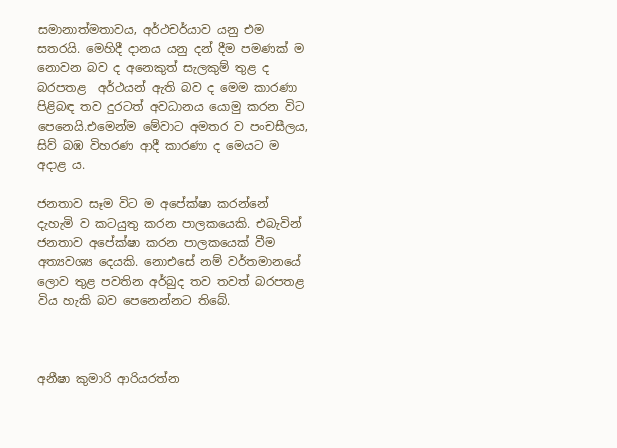සමානාත්මතාවය‚ අර්ථචර්යාව යනු එම සතරයි. මෙහිදී දානය යනු දන් දීම පමණක් ම නොවන බව ද අනෙකුත් සැලකුම් තුළ ද බරපතළ  අර්ථයන් ඇති බව ද මෙම කාරණා පිළිබඳ තව දුරටත් අවධානය යොමු කරන විට පෙනෙයි.එමෙන්ම මේවාට අමතර ව පංචසීලය‚ සිව් බඹ විහරණ ආදී කාරණා ද මෙයට ම අදාළ ය.

ජනතාව සෑම විට ම අපේක්ෂා කරන්නේ  දැහැමි ව කටයුතු කරන පාලකයෙකි. එබැවින් ජනතාව අපේක්ෂා කරන පාලකයෙක් වීම අත්‍යවශ්‍ය දෙයකි. නොඑසේ නම් වර්තමානයේ ලොව තුළ පවතින අර්බුද තව තවත් බරපතළ  විය හැකි බව පෙනෙන්නට තිබේ.



අනීෂා කුමාරි ආරියරත්න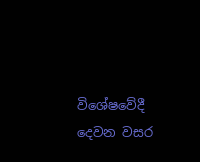විශේෂවේදී දෙවන වසර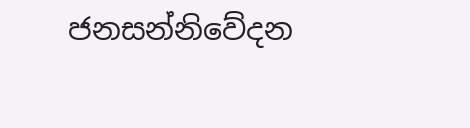ජනසන්නිවේදන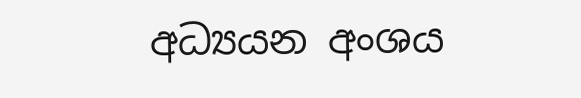අධ්‍යයන අංශය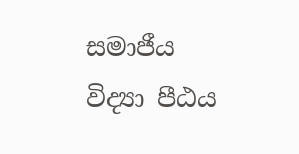සමාජීය විද්‍යා පීඨය